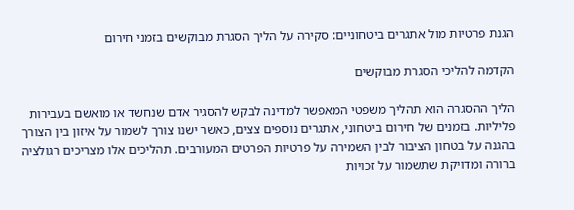הגנת פרטיות מול אתגרים ביטחוניים: סקירה על הליך הסגרת מבוקשים בזמני חירום

הקדמה להליכי הסגרת מבוקשים

הליך ההסגרה הוא תהליך משפטי המאפשר למדינה לבקש להסגיר אדם שנחשד או מואשם בעבירות פליליות. בזמנים של חירום ביטחוני, אתגרים נוספים צצים, כאשר ישנו צורך לשמור על איזון בין הצורך בהגנה על בטחון הציבור לבין השמירה על פרטיות הפרטים המעורבים. תהליכים אלו מצריכים רגולציה ברורה ומדויקת שתשמור על זכויות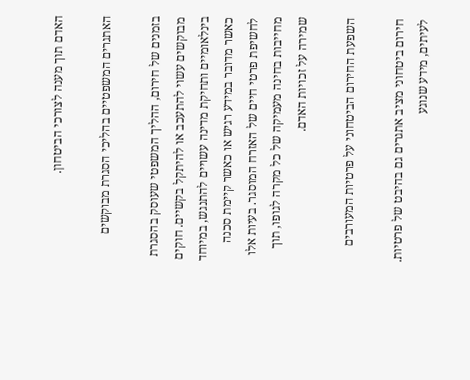האדם תוך מענה לצורכי הביטחון.

האתגרים המשפטיים בהליכי הסגרת מבוקשים

בזמנים של חירום, ההליך המשפטי שעוסק בהסגרת מבוקשים עשוי להתעכב או להיתקל בקשיים. חוקים בינלאומיים ותחיקת מדינה עשויים להתנגש, במיוחד כאשר מדובר במידע רגיש או כאשר קיימת סכנה לחשיפת פרטי חיים של האזרח המוסגר. בעיות אלו מחייבות בחינה מעמיקה של כל מקרה לגופו, תוך שמירה על זכויות האדם.

השפעת החירום הביטחוני על פרטיות המעורבים

חירום ביטחוני מציב אתגרים גם בהיבט של פרטיות. לעיתים, מידע שנוגע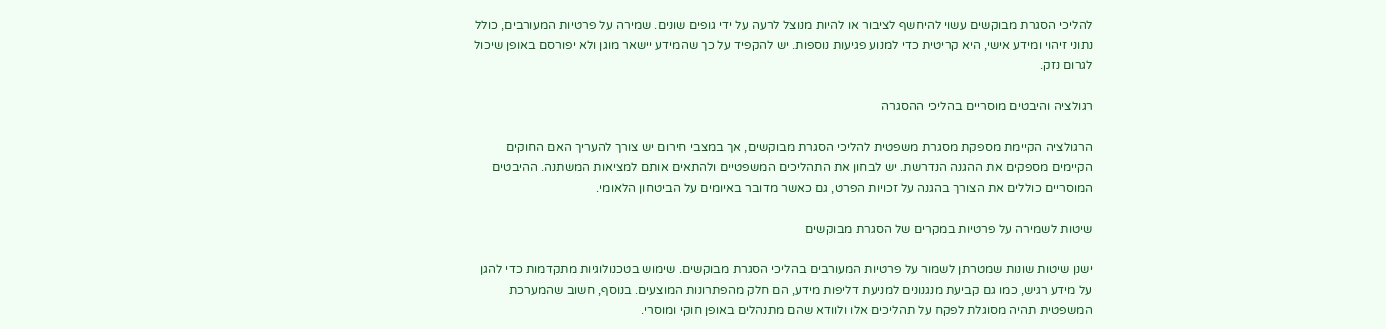להליכי הסגרת מבוקשים עשוי להיחשף לציבור או להיות מנוצל לרעה על ידי גופים שונים. שמירה על פרטיות המעורבים, כולל נתוני זיהוי ומידע אישי, היא קריטית כדי למנוע פגיעות נוספות. יש להקפיד על כך שהמידע יישאר מוגן ולא יפורסם באופן שיכול לגרום נזק.

רגולציה והיבטים מוסריים בהליכי ההסגרה

הרגולציה הקיימת מספקת מסגרת משפטית להליכי הסגרת מבוקשים, אך במצבי חירום יש צורך להעריך האם החוקים הקיימים מספקים את ההגנה הנדרשת. יש לבחון את התהליכים המשפטיים ולהתאים אותם למציאות המשתנה. ההיבטים המוסריים כוללים את הצורך בהגנה על זכויות הפרט, גם כאשר מדובר באיומים על הביטחון הלאומי.

שיטות לשמירה על פרטיות במקרים של הסגרת מבוקשים

ישנן שיטות שונות שמטרתן לשמור על פרטיות המעורבים בהליכי הסגרת מבוקשים. שימוש בטכנולוגיות מתקדמות כדי להגן על מידע רגיש, כמו גם קביעת מנגנונים למניעת דליפות מידע, הם חלק מהפתרונות המוצעים. בנוסף, חשוב שהמערכת המשפטית תהיה מסוגלת לפקח על תהליכים אלו ולוודא שהם מתנהלים באופן חוקי ומוסרי.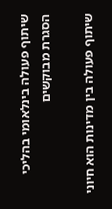שיתוף פעולה בינלאומי בהליכי הסגרת מבוקשים

שיתוף פעולה בין מדינות הוא חיוני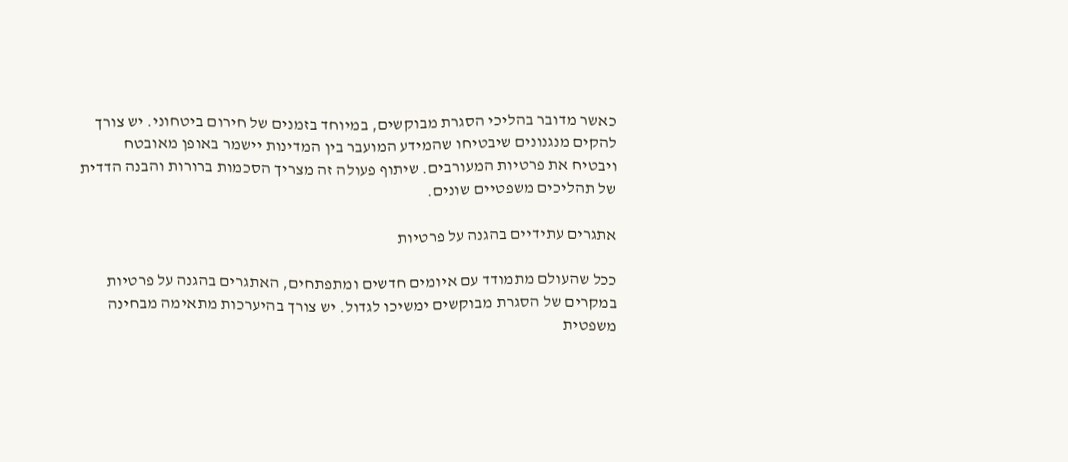כאשר מדובר בהליכי הסגרת מבוקשים, במיוחד בזמנים של חירום ביטחוני. יש צורך להקים מנגנונים שיבטיחו שהמידע המועבר בין המדינות יישמר באופן מאובטח ויבטיח את פרטיות המעורבים. שיתוף פעולה זה מצריך הסכמות ברורות והבנה הדדית של תהליכים משפטיים שונים.

אתגרים עתידיים בהגנה על פרטיות

ככל שהעולם מתמודד עם איומים חדשים ומתפתחים, האתגרים בהגנה על פרטיות במקרים של הסגרת מבוקשים ימשיכו לגדול. יש צורך בהיערכות מתאימה מבחינה משפטית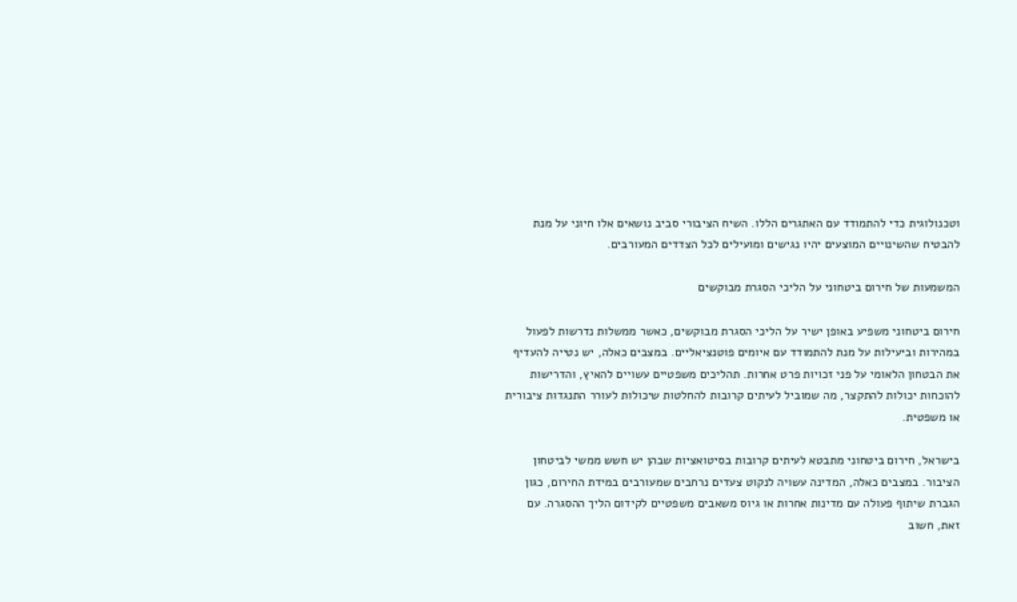וטכנולוגית כדי להתמודד עם האתגרים הללו. השיח הציבורי סביב נושאים אלו חיוני על מנת להבטיח שהשינויים המוצעים יהיו נגישים ומועילים לכל הצדדים המעורבים.

המשמעות של חירום ביטחוני על הליכי הסגרת מבוקשים

חירום ביטחוני משפיע באופן ישיר על הליכי הסגרת מבוקשים, כאשר ממשלות נדרשות לפעול במהירות וביעילות על מנת להתמודד עם איומים פוטנציאליים. במצבים כאלה, יש נטייה להעדיף את הבטחון הלאומי על פני זכויות פרט אחרות. תהליכים משפטיים עשויים להאיץ, והדרישות להוכחות יכולות להתקצר, מה שמוביל לעיתים קרובות להחלטות שיכולות לעורר התנגדות ציבורית או משפטית.

בישראל, חירום ביטחוני מתבטא לעיתים קרובות בסיטואציות שבהן יש חשש ממשי לביטחון הציבור. במצבים כאלה, המדינה עשויה לנקוט צעדים נרחבים שמעורבים במידת החירום, כגון הגברת שיתוף פעולה עם מדינות אחרות או גיוס משאבים משפטיים לקידום הליך ההסגרה. עם זאת, חשוב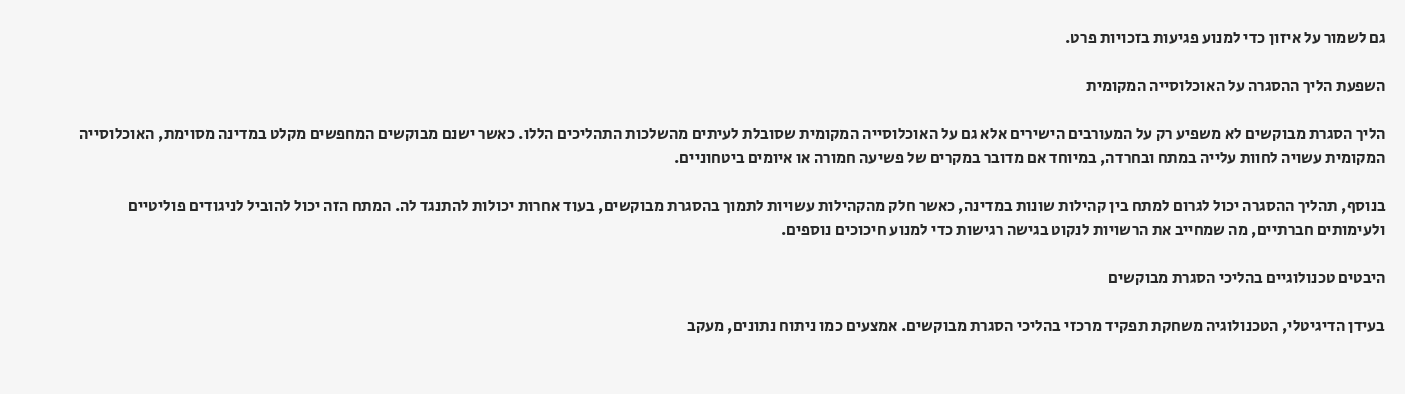גם לשמור על איזון כדי למנוע פגיעות בזכויות פרט.

השפעת הליך ההסגרה על האוכלוסייה המקומית

הליך הסגרת מבוקשים לא משפיע רק על המעורבים הישירים אלא גם על האוכלוסייה המקומית שסובלת לעיתים מהשלכות התהליכים הללו. כאשר ישנם מבוקשים המחפשים מקלט במדינה מסוימת, האוכלוסייה המקומית עשויה לחוות עלייה במתח ובחרדה, במיוחד אם מדובר במקרים של פשיעה חמורה או איומים ביטחוניים.

בנוסף, תהליך ההסגרה יכול לגרום למתח בין קהילות שונות במדינה, כאשר חלק מהקהילות עשויות לתמוך בהסגרת מבוקשים, בעוד אחרות יכולות להתנגד לה. המתח הזה יכול להוביל לניגודים פוליטיים ולעימותים חברתיים, מה שמחייב את הרשויות לנקוט בגישה רגישות כדי למנוע חיכוכים נוספים.

היבטים טכנולוגיים בהליכי הסגרת מבוקשים

בעידן הדיגיטלי, הטכנולוגיה משחקת תפקיד מרכזי בהליכי הסגרת מבוקשים. אמצעים כמו ניתוח נתונים, מעקב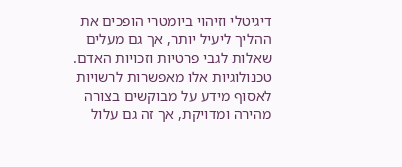דיגיטלי וזיהוי ביומטרי הופכים את ההליך ליעיל יותר, אך גם מעלים שאלות לגבי פרטיות וזכויות האדם. טכנולוגיות אלו מאפשרות לרשויות לאסוף מידע על מבוקשים בצורה מהירה ומדויקת, אך זה גם עלול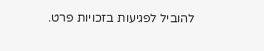להוביל לפגיעות בזכויות פרט.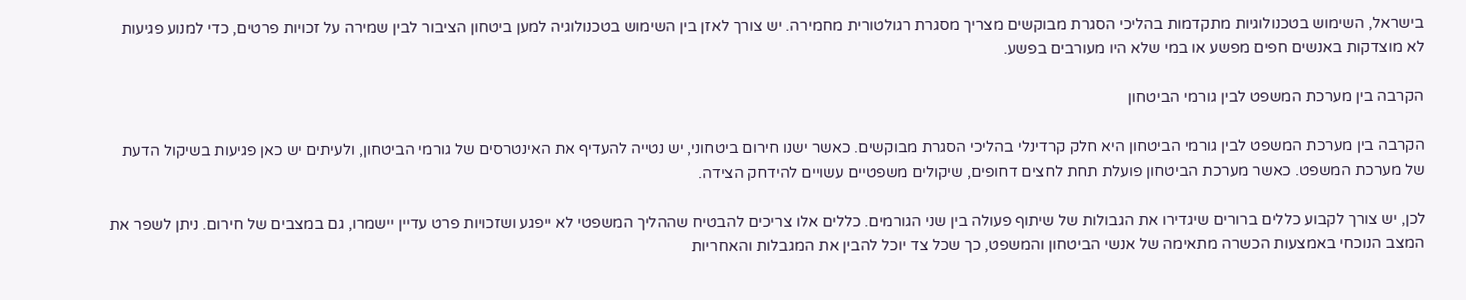בישראל, השימוש בטכנולוגיות מתקדמות בהליכי הסגרת מבוקשים מצריך מסגרת רגולטורית מחמירה. יש צורך לאזן בין השימוש בטכנולוגיה למען ביטחון הציבור לבין שמירה על זכויות פרטים, כדי למנוע פגיעות לא מוצדקות באנשים חפים מפשע או במי שלא היו מעורבים בפשע.

הקרבה בין מערכת המשפט לבין גורמי הביטחון

הקרבה בין מערכת המשפט לבין גורמי הביטחון היא חלק קרדינלי בהליכי הסגרת מבוקשים. כאשר ישנו חירום ביטחוני, יש נטייה להעדיף את האינטרסים של גורמי הביטחון, ולעיתים יש כאן פגיעות בשיקול הדעת של מערכת המשפט. כאשר מערכת הביטחון פועלת תחת לחצים דחופים, שיקולים משפטיים עשויים להידחק הצידה.

לכן, יש צורך לקבוע כללים ברורים שיגדירו את הגבולות של שיתוף פעולה בין שני הגורמים. כללים אלו צריכים להבטיח שההליך המשפטי לא ייפגע ושזכויות פרט עדיין יישמרו, גם במצבים של חירום. ניתן לשפר את המצב הנוכחי באמצעות הכשרה מתאימה של אנשי הביטחון והמשפט, כך שכל צד יוכל להבין את המגבלות והאחריות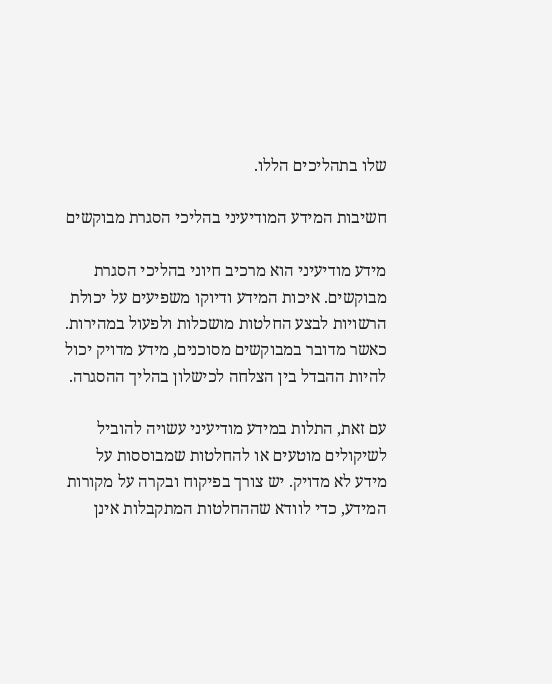שלו בתהליכים הללו.

חשיבות המידע המודיעיני בהליכי הסגרת מבוקשים

מידע מודיעיני הוא מרכיב חיוני בהליכי הסגרת מבוקשים. איכות המידע ודיוקו משפיעים על יכולת הרשויות לבצע החלטות מושכלות ולפעול במהירות. כאשר מדובר במבוקשים מסוכנים, מידע מדויק יכול להיות ההבדל בין הצלחה לכישלון בהליך ההסגרה.

עם זאת, התלות במידע מודיעיני עשויה להוביל לשיקולים מוטעים או להחלטות שמבוססות על מידע לא מדויק. יש צורך בפיקוח ובקרה על מקורות המידע, כדי לוודא שההחלטות המתקבלות אינן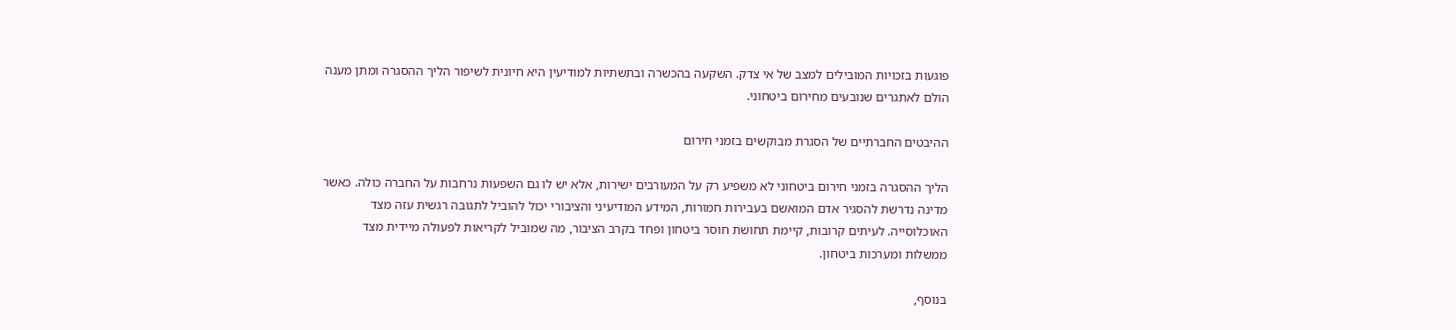פוגעות בזכויות המובילים למצב של אי צדק. השקעה בהכשרה ובתשתיות למודיעין היא חיונית לשיפור הליך ההסגרה ומתן מענה הולם לאתגרים שנובעים מחירום ביטחוני.

ההיבטים החברתיים של הסגרת מבוקשים בזמני חירום

הליך ההסגרה בזמני חירום ביטחוני לא משפיע רק על המעורבים ישירות, אלא יש לו גם השפעות נרחבות על החברה כולה. כאשר מדינה נדרשת להסגיר אדם המואשם בעבירות חמורות, המידע המודיעיני והציבורי יכול להוביל לתגובה רגשית עזה מצד האוכלוסייה. לעיתים קרובות, קיימת תחושת חוסר ביטחון ופחד בקרב הציבור, מה שמוביל לקריאות לפעולה מיידית מצד ממשלות ומערכות ביטחון.

בנוסף,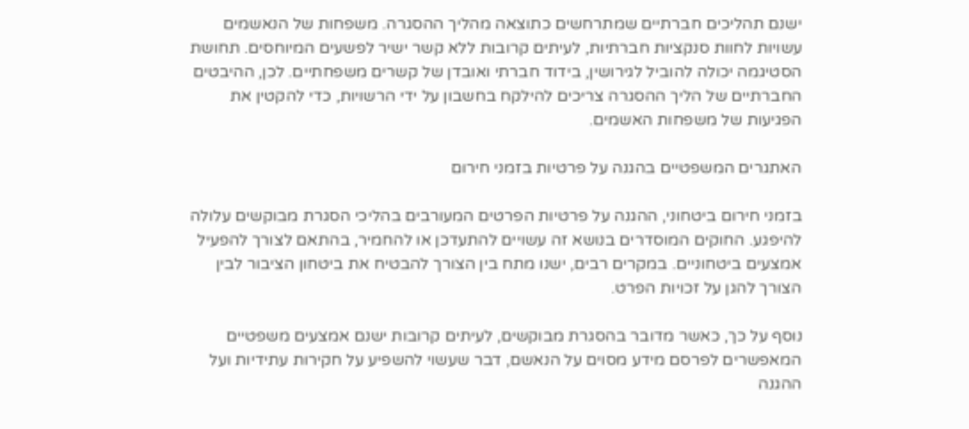ישנם תהליכים חברתיים שמתרחשים כתוצאה מהליך ההסגרה. משפחות של הנאשמים עשויות לחוות סנקציות חברתיות, לעיתים קרובות ללא קשר ישיר לפשעים המיוחסים. תחושת הסטיגמה יכולה להוביל לגירושין, בידוד חברתי ואובדן של קשרים משפחתיים. לכן, ההיבטים החברתיים של הליך ההסגרה צריכים להילקח בחשבון על ידי הרשויות, כדי להקטין את הפגיעות של משפחות האשמים.

האתגרים המשפטיים בהגנה על פרטיות בזמני חירום

בזמני חירום ביטחוני, ההגנה על פרטיות הפרטים המעורבים בהליכי הסגרת מבוקשים עלולה להיפגע. החוקים המוסדרים בנושא זה עשויים להתעדכן או להחמיר, בהתאם לצורך להפעיל אמצעים ביטחוניים. במקרים רבים, ישנו מתח בין הצורך להבטיח את ביטחון הציבור לבין הצורך להגן על זכויות הפרט.

נוסף על כך, כאשר מדובר בהסגרת מבוקשים, לעיתים קרובות ישנם אמצעים משפטיים המאפשרים לפרסם מידע מסוים על הנאשם, דבר שעשוי להשפיע על חקירות עתידיות ועל ההגנה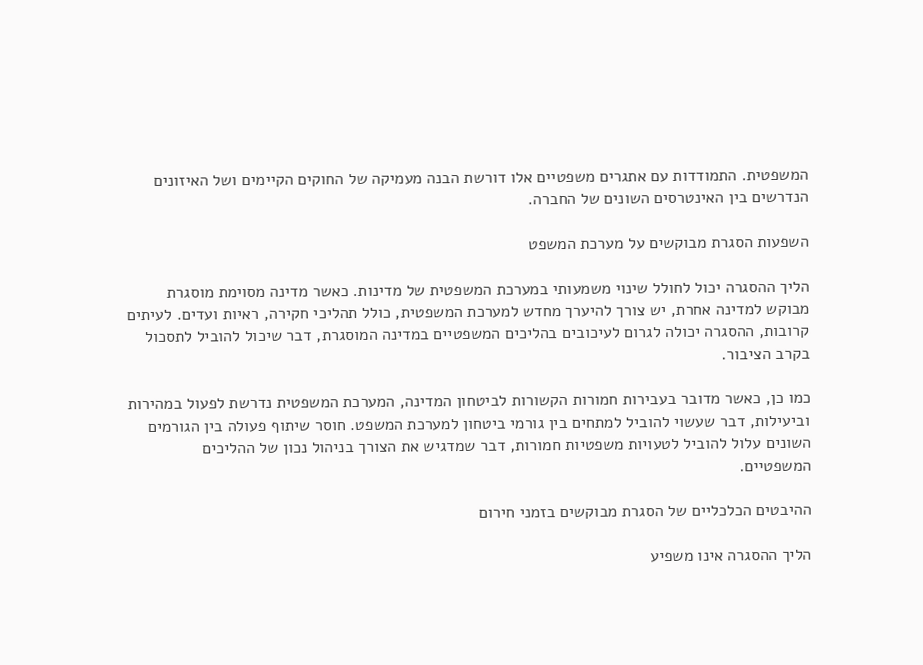המשפטית. התמודדות עם אתגרים משפטיים אלו דורשת הבנה מעמיקה של החוקים הקיימים ושל האיזונים הנדרשים בין האינטרסים השונים של החברה.

השפעות הסגרת מבוקשים על מערכת המשפט

הליך ההסגרה יכול לחולל שינוי משמעותי במערכת המשפטית של מדינות. כאשר מדינה מסוימת מוסגרת מבוקש למדינה אחרת, יש צורך להיערך מחדש למערכת המשפטית, כולל תהליכי חקירה, ראיות ועדים. לעיתים קרובות, ההסגרה יכולה לגרום לעיכובים בהליכים המשפטיים במדינה המוסגרת, דבר שיכול להוביל לתסכול בקרב הציבור.

כמו כן, כאשר מדובר בעבירות חמורות הקשורות לביטחון המדינה, המערכת המשפטית נדרשת לפעול במהירות וביעילות, דבר שעשוי להוביל למתחים בין גורמי ביטחון למערכת המשפט. חוסר שיתוף פעולה בין הגורמים השונים עלול להוביל לטעויות משפטיות חמורות, דבר שמדגיש את הצורך בניהול נכון של ההליכים המשפטיים.

ההיבטים הכלכליים של הסגרת מבוקשים בזמני חירום

הליך ההסגרה אינו משפיע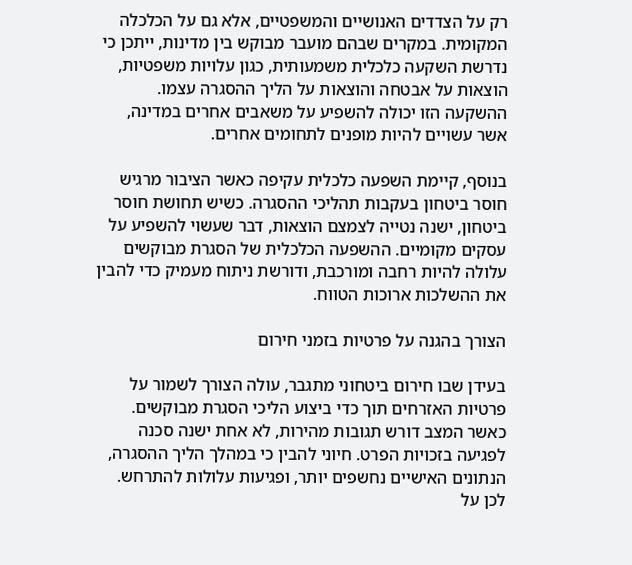רק על הצדדים האנושיים והמשפטיים, אלא גם על הכלכלה המקומית. במקרים שבהם מועבר מבוקש בין מדינות, ייתכן כי נדרשת השקעה כלכלית משמעותית, כגון עלויות משפטיות, הוצאות על אבטחה והוצאות על הליך ההסגרה עצמו. ההשקעה הזו יכולה להשפיע על משאבים אחרים במדינה, אשר עשויים להיות מופנים לתחומים אחרים.

בנוסף, קיימת השפעה כלכלית עקיפה כאשר הציבור מרגיש חוסר ביטחון בעקבות תהליכי ההסגרה. כשיש תחושת חוסר ביטחון, ישנה נטייה לצמצם הוצאות, דבר שעשוי להשפיע על עסקים מקומיים. ההשפעה הכלכלית של הסגרת מבוקשים עלולה להיות רחבה ומורכבת, ודורשת ניתוח מעמיק כדי להבין את ההשלכות ארוכות הטווח.

הצורך בהגנה על פרטיות בזמני חירום

בעידן שבו חירום ביטחוני מתגבר, עולה הצורך לשמור על פרטיות האזרחים תוך כדי ביצוע הליכי הסגרת מבוקשים. כאשר המצב דורש תגובות מהירות, לא אחת ישנה סכנה לפגיעה בזכויות הפרט. חיוני להבין כי במהלך הליך ההסגרה, הנתונים האישיים נחשפים יותר, ופגיעות עלולות להתרחש. לכן על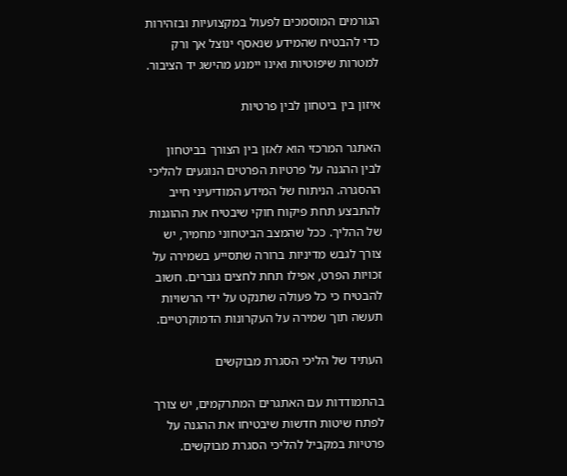הגורמים המוסמכים לפעול במקצועיות ובזהירות כדי להבטיח שהמידע שנאסף ינוצל אך ורק למטרות שיפוטיות ואינו יימנע מהישג יד הציבור.

איזון בין ביטחון לבין פרטיות

האתגר המרכזי הוא לאזן בין הצורך בביטחון לבין ההגנה על פרטיות הפרטים הנוגעים להליכי ההסגרה. הניתוח של המידע המודיעיני חייב להתבצע תחת פיקוח חוקי שיבטיח את ההוגנות של ההליך. ככל שהמצב הביטחוני מחמיר, יש צורך לגבש מדיניות ברורה שתסייע בשמירה על זכויות הפרט, אפילו תחת לחצים גוברים. חשוב להבטיח כי כל פעולה שתנקט על ידי הרשויות תעשה תוך שמירה על העקרונות הדמוקרטיים.

העתיד של הליכי הסגרת מבוקשים

בהתמודדות עם האתגרים המתרקמים, יש צורך לפתח שיטות חדשות שיבטיחו את ההגנה על פרטיות במקביל להליכי הסגרת מבוקשים.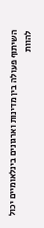השיתוף פעולה בין מדינות וארגונים בינלאומיים יכול להוות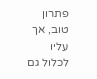פתרון טוב, אך עליו לכלול גם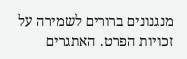מנגנונים ברורים לשמירה על זכויות הפרט. האתגרים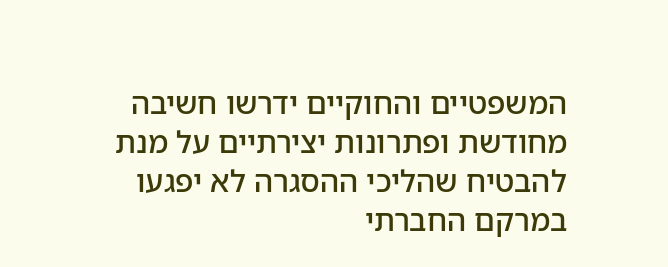המשפטיים והחוקיים ידרשו חשיבה מחודשת ופתרונות יצירתיים על מנת להבטיח שהליכי ההסגרה לא יפגעו במרקם החברתי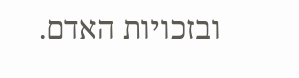ובזכויות האדם.